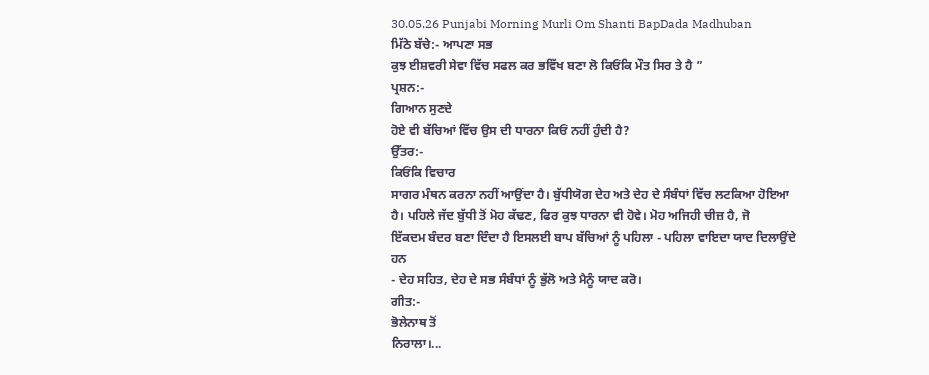30.05.26 Punjabi Morning Murli Om Shanti BapDada Madhuban
ਮਿੱਠੇ ਬੱਚੇ:- ਆਪਣਾ ਸਭ
ਕੁਝ ਈਸ਼ਵਰੀ ਸੇਵਾ ਵਿੱਚ ਸਫਲ ਕਰ ਭਵਿੱਖ ਬਣਾ ਲੋ ਕਿਓਂਕਿ ਮੌਤ ਸਿਰ ਤੇ ਹੈ ”
ਪ੍ਰਸ਼ਨ:-
ਗਿਆਨ ਸੁਣਦੇ
ਹੋਏ ਵੀ ਬੱਚਿਆਂ ਵਿੱਚ ਉਸ ਦੀ ਧਾਰਨਾ ਕਿਓਂ ਨਹੀਂ ਹੁੰਦੀ ਹੈ?
ਉੱਤਰ:-
ਕਿਓਂਕਿ ਵਿਚਾਰ
ਸਾਗਰ ਮੰਥਨ ਕਰਨਾ ਨਹੀਂ ਆਉਂਦਾ ਹੈ। ਬੁੱਧੀਯੋਗ ਦੇਹ ਅਤੇ ਦੇਹ ਦੇ ਸੰਬੰਧਾਂ ਵਿੱਚ ਲਟਕਿਆ ਹੋਇਆ
ਹੈ। ਪਹਿਲੇ ਜੱਦ ਬੁੱਧੀ ਤੋਂ ਮੋਹ ਕੱਢਣ, ਫਿਰ ਕੁਝ ਧਾਰਨਾ ਵੀ ਹੋਵੇ। ਮੋਹ ਅਜਿਹੀ ਚੀਜ਼ ਹੈ, ਜੋ
ਇੱਕਦਮ ਬੰਦਰ ਬਣਾ ਦਿੰਦਾ ਹੈ ਇਸਲਈ ਬਾਪ ਬੱਚਿਆਂ ਨੂੰ ਪਹਿਲਾ - ਪਹਿਲਾ ਵਾਇਦਾ ਯਾਦ ਦਿਲਾਉਂਦੇ ਹਨ
- ਦੇਹ ਸਹਿਤ, ਦੇਹ ਦੇ ਸਭ ਸੰਬੰਧਾਂ ਨੂੰ ਭੁੱਲੋ ਅਤੇ ਮੈਨੂੰ ਯਾਦ ਕਰੋ।
ਗੀਤ:-
ਭੋਲੇਨਾਥ ਤੋਂ
ਨਿਰਾਲਾ।...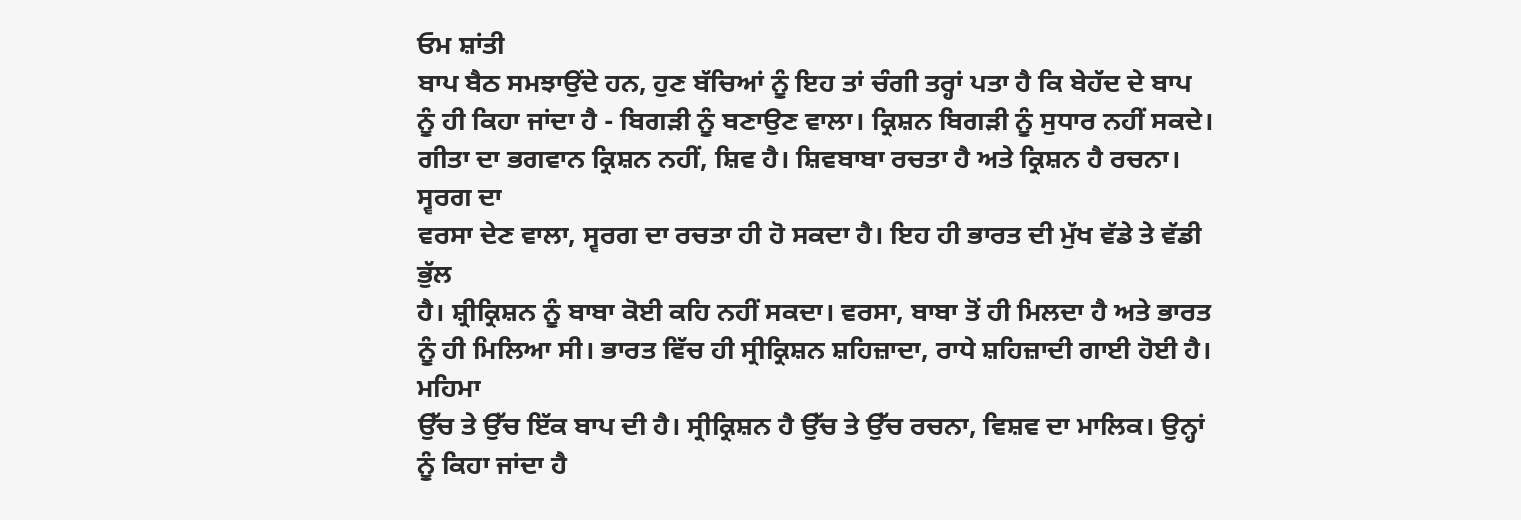ਓਮ ਸ਼ਾਂਤੀ
ਬਾਪ ਬੈਠ ਸਮਝਾਉਂਦੇ ਹਨ, ਹੁਣ ਬੱਚਿਆਂ ਨੂੰ ਇਹ ਤਾਂ ਚੰਗੀ ਤਰ੍ਹਾਂ ਪਤਾ ਹੈ ਕਿ ਬੇਹੱਦ ਦੇ ਬਾਪ
ਨੂੰ ਹੀ ਕਿਹਾ ਜਾਂਦਾ ਹੈ - ਬਿਗੜੀ ਨੂੰ ਬਣਾਉਣ ਵਾਲਾ। ਕ੍ਰਿਸ਼ਨ ਬਿਗੜੀ ਨੂੰ ਸੁਧਾਰ ਨਹੀਂ ਸਕਦੇ।
ਗੀਤਾ ਦਾ ਭਗਵਾਨ ਕ੍ਰਿਸ਼ਨ ਨਹੀਂ, ਸ਼ਿਵ ਹੈ। ਸ਼ਿਵਬਾਬਾ ਰਚਤਾ ਹੈ ਅਤੇ ਕ੍ਰਿਸ਼ਨ ਹੈ ਰਚਨਾ। ਸ੍ਵਰਗ ਦਾ
ਵਰਸਾ ਦੇਣ ਵਾਲਾ, ਸ੍ਵਰਗ ਦਾ ਰਚਤਾ ਹੀ ਹੋ ਸਕਦਾ ਹੈ। ਇਹ ਹੀ ਭਾਰਤ ਦੀ ਮੁੱਖ ਵੱਡੇ ਤੇ ਵੱਡੀ ਭੁੱਲ
ਹੈ। ਸ਼੍ਰੀਕ੍ਰਿਸ਼ਨ ਨੂੰ ਬਾਬਾ ਕੋਈ ਕਹਿ ਨਹੀਂ ਸਕਦਾ। ਵਰਸਾ, ਬਾਬਾ ਤੋਂ ਹੀ ਮਿਲਦਾ ਹੈ ਅਤੇ ਭਾਰਤ
ਨੂੰ ਹੀ ਮਿਲਿਆ ਸੀ। ਭਾਰਤ ਵਿੱਚ ਹੀ ਸ੍ਰੀਕ੍ਰਿਸ਼ਨ ਸ਼ਹਿਜ਼ਾਦਾ, ਰਾਧੇ ਸ਼ਹਿਜ਼ਾਦੀ ਗਾਈ ਹੋਈ ਹੈ। ਮਹਿਮਾ
ਉੱਚ ਤੇ ਉੱਚ ਇੱਕ ਬਾਪ ਦੀ ਹੈ। ਸ੍ਰੀਕ੍ਰਿਸ਼ਨ ਹੈ ਉੱਚ ਤੇ ਉੱਚ ਰਚਨਾ, ਵਿਸ਼ਵ ਦਾ ਮਾਲਿਕ। ਉਨ੍ਹਾਂ
ਨੂੰ ਕਿਹਾ ਜਾਂਦਾ ਹੈ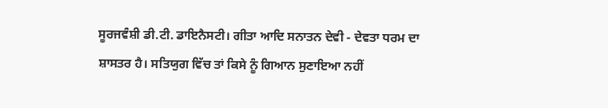ਸੂਰਜਵੰਸ਼ੀ ਡੀ.ਟੀ. ਡਾਇਨੈਸਟੀ। ਗੀਤਾ ਆਦਿ ਸਨਾਤਨ ਦੇਵੀ - ਦੇਵਤਾ ਧਰਮ ਦਾ
ਸ਼ਾਸਤਰ ਹੈ। ਸਤਿਯੁਗ ਵਿੱਚ ਤਾਂ ਕਿਸੇ ਨੂੰ ਗਿਆਨ ਸੁਣਾਇਆ ਨਹੀਂ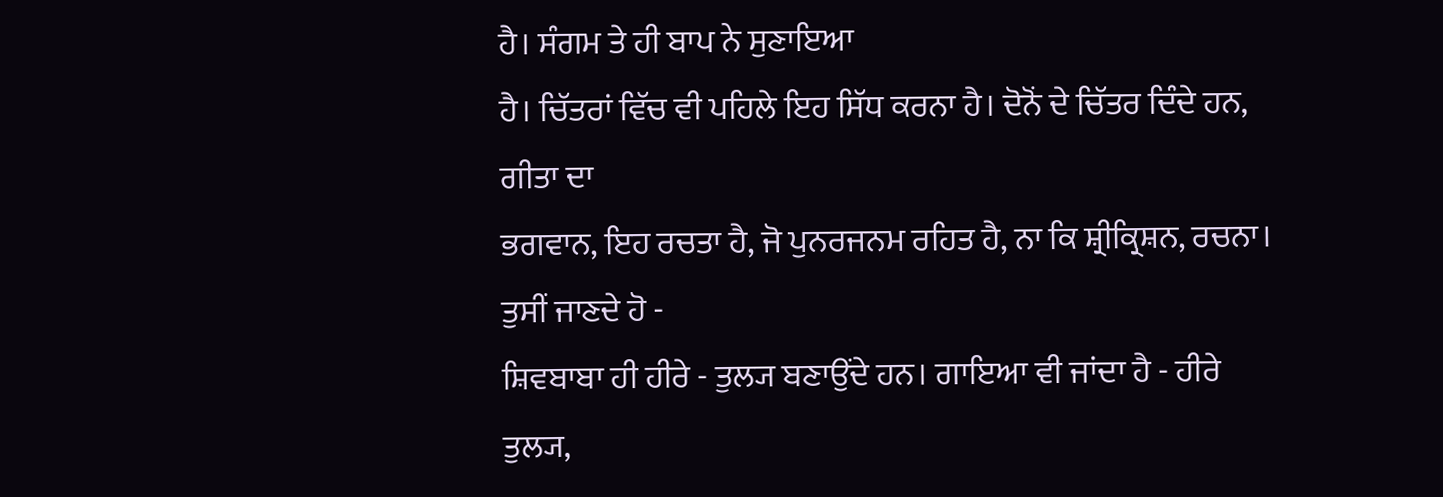ਹੈ। ਸੰਗਮ ਤੇ ਹੀ ਬਾਪ ਨੇ ਸੁਣਾਇਆ
ਹੈ। ਚਿੱਤਰਾਂ ਵਿੱਚ ਵੀ ਪਹਿਲੇ ਇਹ ਸਿੱਧ ਕਰਨਾ ਹੈ। ਦੋਨੋਂ ਦੇ ਚਿੱਤਰ ਦਿੰਦੇ ਹਨ, ਗੀਤਾ ਦਾ
ਭਗਵਾਨ, ਇਹ ਰਚਤਾ ਹੈ, ਜੋ ਪੁਨਰਜਨਮ ਰਹਿਤ ਹੈ, ਨਾ ਕਿ ਸ਼੍ਰੀਕ੍ਰਿਸ਼ਨ, ਰਚਨਾ। ਤੁਸੀਂ ਜਾਣਦੇ ਹੋ -
ਸ਼ਿਵਬਾਬਾ ਹੀ ਹੀਰੇ - ਤੁਲ੍ਯ ਬਣਾਉਂਦੇ ਹਨ। ਗਾਇਆ ਵੀ ਜਾਂਦਾ ਹੈ - ਹੀਰੇ ਤੁਲ੍ਯ,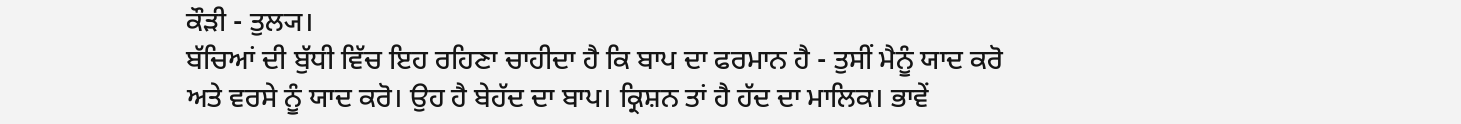ਕੌੜੀ - ਤੁਲ੍ਯ।
ਬੱਚਿਆਂ ਦੀ ਬੁੱਧੀ ਵਿੱਚ ਇਹ ਰਹਿਣਾ ਚਾਹੀਦਾ ਹੈ ਕਿ ਬਾਪ ਦਾ ਫਰਮਾਨ ਹੈ - ਤੁਸੀਂ ਮੈਨੂੰ ਯਾਦ ਕਰੋ
ਅਤੇ ਵਰਸੇ ਨੂੰ ਯਾਦ ਕਰੋ। ਉਹ ਹੈ ਬੇਹੱਦ ਦਾ ਬਾਪ। ਕ੍ਰਿਸ਼ਨ ਤਾਂ ਹੈ ਹੱਦ ਦਾ ਮਾਲਿਕ। ਭਾਵੇਂ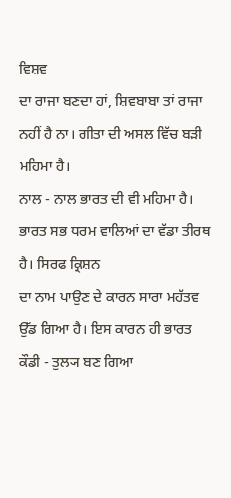ਵਿਸ਼ਵ
ਦਾ ਰਾਜਾ ਬਣਦਾ ਹਾਂ, ਸ਼ਿਵਬਾਬਾ ਤਾਂ ਰਾਜਾ ਨਹੀਂ ਹੈ ਨਾ। ਗੀਤਾ ਦੀ ਅਸਲ ਵਿੱਚ ਬੜੀ ਮਹਿਮਾ ਹੈ।
ਨਾਲ - ਨਾਲ ਭਾਰਤ ਦੀ ਵੀ ਮਹਿਮਾ ਹੈ। ਭਾਰਤ ਸਭ ਧਰਮ ਵਾਲਿਆਂ ਦਾ ਵੱਡਾ ਤੀਰਥ ਹੈ। ਸਿਰਫ ਕ੍ਰਿਸ਼ਨ
ਦਾ ਨਾਮ ਪਾਉਣ ਦੇ ਕਾਰਨ ਸਾਰਾ ਮਹੱਤਵ ਉੱਡ ਗਿਆ ਹੈ। ਇਸ ਕਾਰਨ ਹੀ ਭਾਰਤ ਕੌਡੀ - ਤੁਲ੍ਯ ਬਣ ਗਿਆ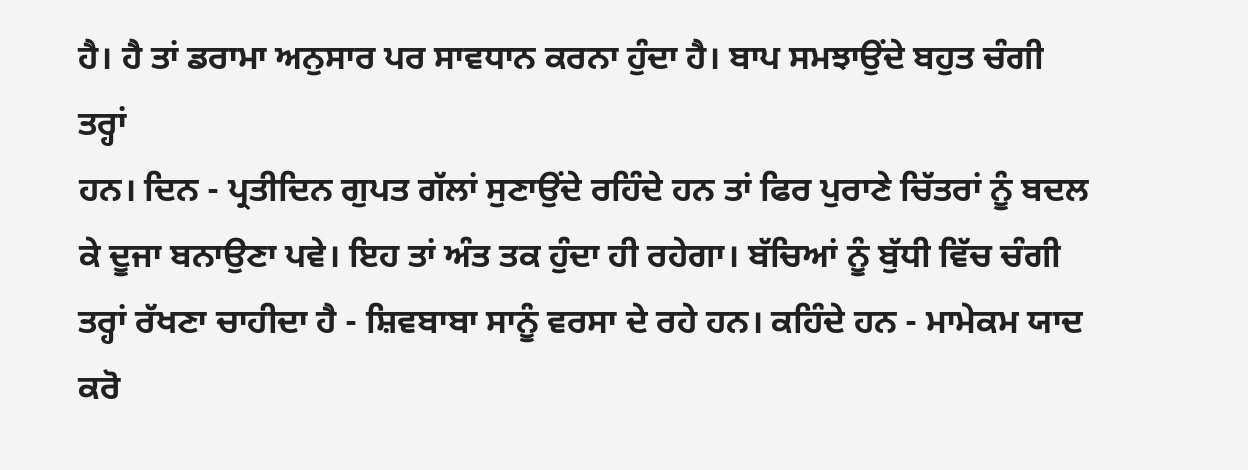ਹੈ। ਹੈ ਤਾਂ ਡਰਾਮਾ ਅਨੁਸਾਰ ਪਰ ਸਾਵਧਾਨ ਕਰਨਾ ਹੁੰਦਾ ਹੈ। ਬਾਪ ਸਮਝਾਉਂਦੇ ਬਹੁਤ ਚੰਗੀ ਤਰ੍ਹਾਂ
ਹਨ। ਦਿਨ - ਪ੍ਰਤੀਦਿਨ ਗੁਪਤ ਗੱਲਾਂ ਸੁਣਾਉਂਦੇ ਰਹਿੰਦੇ ਹਨ ਤਾਂ ਫਿਰ ਪੁਰਾਣੇ ਚਿੱਤਰਾਂ ਨੂੰ ਬਦਲ
ਕੇ ਦੂਜਾ ਬਨਾਉਣਾ ਪਵੇ। ਇਹ ਤਾਂ ਅੰਤ ਤਕ ਹੁੰਦਾ ਹੀ ਰਹੇਗਾ। ਬੱਚਿਆਂ ਨੂੰ ਬੁੱਧੀ ਵਿੱਚ ਚੰਗੀ
ਤਰ੍ਹਾਂ ਰੱਖਣਾ ਚਾਹੀਦਾ ਹੈ - ਸ਼ਿਵਬਾਬਾ ਸਾਨੂੰ ਵਰਸਾ ਦੇ ਰਹੇ ਹਨ। ਕਹਿੰਦੇ ਹਨ - ਮਾਮੇਕਮ ਯਾਦ ਕਰੋ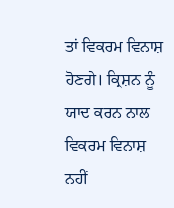ਤਾਂ ਵਿਕਰਮ ਵਿਨਾਸ਼ ਹੋਣਗੇ। ਕ੍ਰਿਸ਼ਨ ਨੂੰ ਯਾਦ ਕਰਨ ਨਾਲ ਵਿਕਰਮ ਵਿਨਾਸ਼ ਨਹੀਂ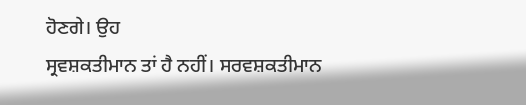ਹੋਣਗੇ। ਉਹ
ਸ੍ਰਵਸ਼ਕਤੀਮਾਨ ਤਾਂ ਹੈ ਨਹੀਂ। ਸਰਵਸ਼ਕਤੀਮਾਨ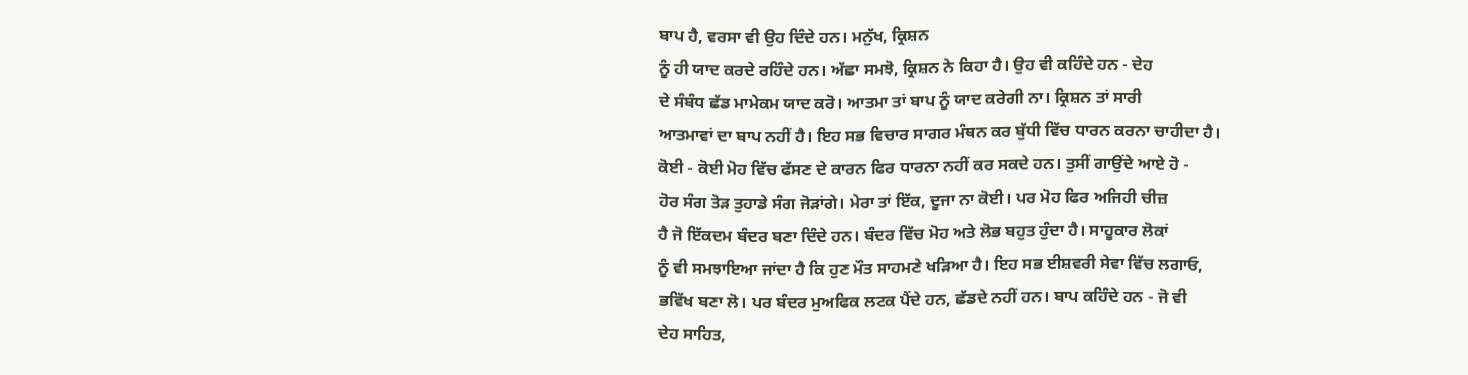ਬਾਪ ਹੈ, ਵਰਸਾ ਵੀ ਉਹ ਦਿੰਦੇ ਹਨ। ਮਨੁੱਖ, ਕ੍ਰਿਸ਼ਨ
ਨੂੰ ਹੀ ਯਾਦ ਕਰਦੇ ਰਹਿੰਦੇ ਹਨ। ਅੱਛਾ ਸਮਝੋ, ਕ੍ਰਿਸ਼ਨ ਨੇ ਕਿਹਾ ਹੈ। ਉਹ ਵੀ ਕਹਿੰਦੇ ਹਨ - ਦੇਹ
ਦੇ ਸੰਬੰਧ ਛੱਡ ਮਾਮੇਕਮ ਯਾਦ ਕਰੋ। ਆਤਮਾ ਤਾਂ ਬਾਪ ਨੂੰ ਯਾਦ ਕਰੇਗੀ ਨਾ। ਕ੍ਰਿਸ਼ਨ ਤਾਂ ਸਾਰੀ
ਆਤਮਾਵਾਂ ਦਾ ਬਾਪ ਨਹੀਂ ਹੈ। ਇਹ ਸਭ ਵਿਚਾਰ ਸਾਗਰ ਮੰਥਨ ਕਰ ਬੁੱਧੀ ਵਿੱਚ ਧਾਰਨ ਕਰਨਾ ਚਾਹੀਦਾ ਹੈ।
ਕੋਈ - ਕੋਈ ਮੋਹ ਵਿੱਚ ਫੱਸਣ ਦੇ ਕਾਰਨ ਫਿਰ ਧਾਰਨਾ ਨਹੀਂ ਕਰ ਸਕਦੇ ਹਨ। ਤੁਸੀਂ ਗਾਉਂਦੇ ਆਏ ਹੋ -
ਹੋਰ ਸੰਗ ਤੋੜ ਤੁਹਾਡੇ ਸੰਗ ਜੋੜਾਂਗੇ। ਮੇਰਾ ਤਾਂ ਇੱਕ, ਦੂਜਾ ਨਾ ਕੋਈ। ਪਰ ਮੋਹ ਫਿਰ ਅਜਿਹੀ ਚੀਜ਼
ਹੈ ਜੋ ਇੱਕਦਮ ਬੰਦਰ ਬਣਾ ਦਿੰਦੇ ਹਨ। ਬੰਦਰ ਵਿੱਚ ਮੋਹ ਅਤੇ ਲੋਭ ਬਹੁਤ ਹੁੰਦਾ ਹੈ। ਸਾਹੂਕਾਰ ਲੋਕਾਂ
ਨੂੰ ਵੀ ਸਮਝਾਇਆ ਜਾਂਦਾ ਹੈ ਕਿ ਹੁਣ ਮੌਤ ਸਾਹਮਣੇ ਖੜਿਆ ਹੈ। ਇਹ ਸਭ ਈਸ਼ਵਰੀ ਸੇਵਾ ਵਿੱਚ ਲਗਾਓ,
ਭਵਿੱਖ ਬਣਾ ਲੋ। ਪਰ ਬੰਦਰ ਮੁਅਫਿਕ ਲਟਕ ਪੈਂਦੇ ਹਨ, ਛੱਡਦੇ ਨਹੀਂ ਹਨ। ਬਾਪ ਕਹਿੰਦੇ ਹਨ - ਜੋ ਵੀ
ਦੇਹ ਸਾਹਿਤ,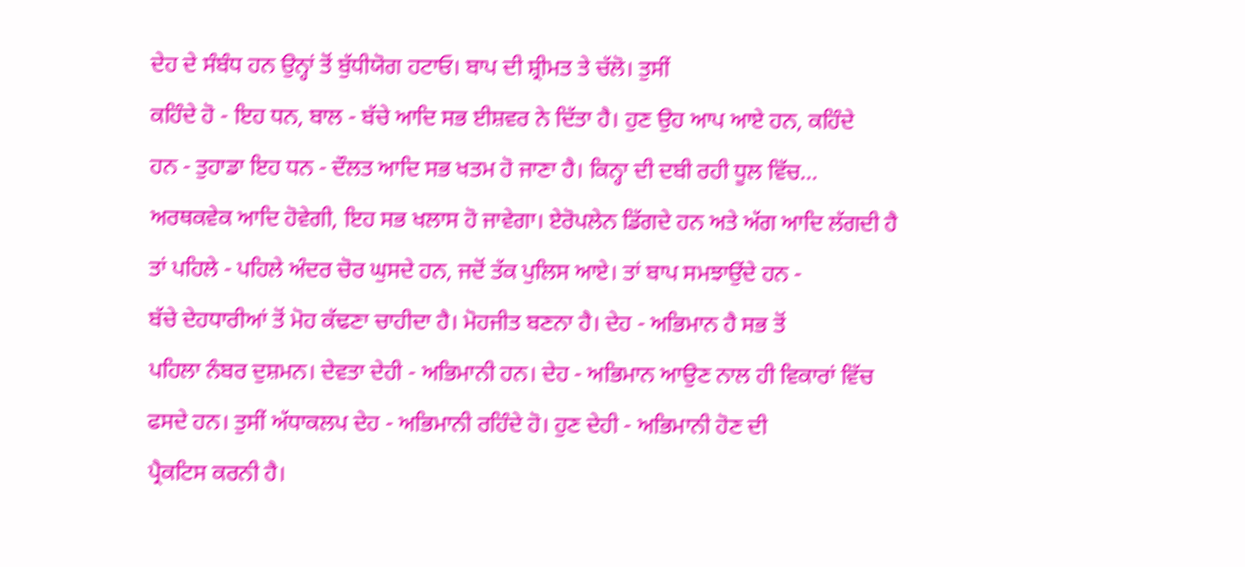ਦੇਹ ਦੇ ਸੰਬੰਧ ਹਨ ਉਨ੍ਹਾਂ ਤੋਂ ਬੁੱਧੀਯੋਗ ਹਟਾਓ। ਬਾਪ ਦੀ ਸ਼੍ਰੀਮਤ ਤੇ ਚੱਲੋ। ਤੁਸੀਂ
ਕਹਿੰਦੇ ਹੋ - ਇਹ ਧਨ, ਬਾਲ - ਬੱਚੇ ਆਦਿ ਸਭ ਈਸ਼ਵਰ ਨੇ ਦਿੱਤਾ ਹੈ। ਹੁਣ ਉਹ ਆਪ ਆਏ ਹਨ, ਕਹਿੰਦੇ
ਹਨ - ਤੁਹਾਡਾ ਇਹ ਧਨ - ਦੌਲਤ ਆਦਿ ਸਭ ਖਤਮ ਹੋ ਜਾਣਾ ਹੈ। ਕਿਨ੍ਹਾ ਦੀ ਦਬੀ ਰਹੀ ਧੂਲ ਵਿੱਚ…
ਅਰਥਕਵੇਕ ਆਦਿ ਹੋਵੇਗੀ, ਇਹ ਸਭ ਖਲਾਸ ਹੋ ਜਾਵੇਗਾ। ਏਰੋਪਲੇਨ ਡਿੱਗਦੇ ਹਨ ਅਤੇ ਅੱਗ ਆਦਿ ਲੱਗਦੀ ਹੈ
ਤਾਂ ਪਹਿਲੇ - ਪਹਿਲੇ ਅੰਦਰ ਚੋਰ ਘੁਸਦੇ ਹਨ, ਜਦੋਂ ਤੱਕ ਪੁਲਿਸ ਆਏ। ਤਾਂ ਬਾਪ ਸਮਝਾਉਂਦੇ ਹਨ -
ਬੱਚੇ ਦੇਹਧਾਰੀਆਂ ਤੋਂ ਮੋਹ ਕੱਢਣਾ ਚਾਹੀਦਾ ਹੈ। ਮੋਹਜੀਤ ਬਣਨਾ ਹੈ। ਦੇਹ - ਅਭਿਮਾਨ ਹੈ ਸਭ ਤੋਂ
ਪਹਿਲਾ ਨੰਬਰ ਦੁਸ਼ਮਨ। ਦੇਵਤਾ ਦੇਹੀ - ਅਭਿਮਾਨੀ ਹਨ। ਦੇਹ - ਅਭਿਮਾਨ ਆਉਣ ਨਾਲ ਹੀ ਵਿਕਾਰਾਂ ਵਿੱਚ
ਫਸਦੇ ਹਨ। ਤੁਸੀਂ ਅੱਧਾਕਲਪ ਦੇਹ - ਅਭਿਮਾਨੀ ਰਹਿੰਦੇ ਹੋ। ਹੁਣ ਦੇਹੀ - ਅਭਿਮਾਨੀ ਹੋਣ ਦੀ
ਪ੍ਰੈਕਟਿਸ ਕਰਨੀ ਹੈ।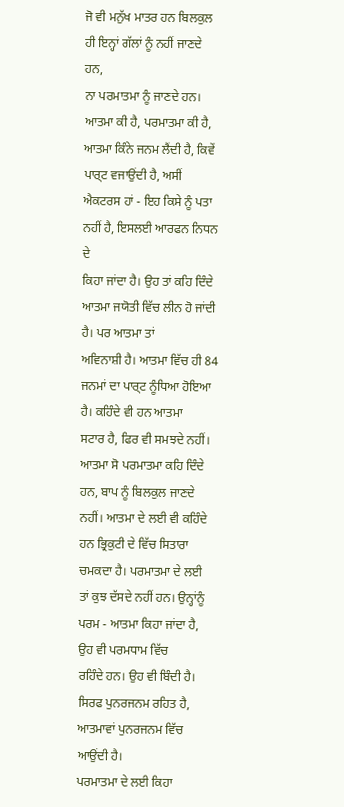ਜੋ ਵੀ ਮਨੁੱਖ ਮਾਤਰ ਹਨ ਬਿਲਕੁਲ ਹੀ ਇਨ੍ਹਾਂ ਗੱਲਾਂ ਨੂੰ ਨਹੀਂ ਜਾਣਦੇ ਹਨ,
ਨਾ ਪਰਮਾਤਮਾ ਨੂੰ ਜਾਣਦੇ ਹਨ। ਆਤਮਾ ਕੀ ਹੈ, ਪਰਮਾਤਮਾ ਕੀ ਹੈ, ਆਤਮਾ ਕਿੰਨੇ ਜਨਮ ਲੈਂਦੀ ਹੈ, ਕਿਵੇਂ
ਪਾਰ੍ਟ ਵਜਾਉਂਦੀ ਹੈ, ਅਸੀਂ ਐਕਟਰਸ ਹਾਂ - ਇਹ ਕਿਸੇ ਨੂੰ ਪਤਾ ਨਹੀਂ ਹੈ, ਇਸਲਈ ਆਰਫਨ ਨਿਧਨ ਦੇ
ਕਿਹਾ ਜਾਂਦਾ ਹੈ। ਉਹ ਤਾਂ ਕਹਿ ਦਿੰਦੇ ਆਤਮਾ ਜਯੋਤੀ ਵਿੱਚ ਲੀਨ ਹੋ ਜਾਂਦੀ ਹੈ। ਪਰ ਆਤਮਾ ਤਾਂ
ਅਵਿਨਾਸ਼ੀ ਹੈ। ਆਤਮਾ ਵਿੱਚ ਹੀ 84 ਜਨਮਾਂ ਦਾ ਪਾਰ੍ਟ ਨੂੰਧਿਆ ਹੋਇਆ ਹੈ। ਕਹਿੰਦੇ ਵੀ ਹਨ ਆਤਮਾ
ਸਟਾਰ ਹੈ, ਫਿਰ ਵੀ ਸਮਝਦੇ ਨਹੀਂ। ਆਤਮਾ ਸੋ ਪਰਮਾਤਮਾ ਕਹਿ ਦਿੰਦੇ ਹਨ, ਬਾਪ ਨੂੰ ਬਿਲਕੁਲ ਜਾਣਦੇ
ਨਹੀਂ। ਆਤਮਾ ਦੇ ਲਈ ਵੀ ਕਹਿੰਦੇ ਹਨ ਭ੍ਰਿਕੁਟੀ ਦੇ ਵਿੱਚ ਸਿਤਾਰਾ ਚਮਕਦਾ ਹੈ। ਪਰਮਾਤਮਾ ਦੇ ਲਈ
ਤਾਂ ਕੁਝ ਦੱਸਦੇ ਨਹੀਂ ਹਨ। ਉਨ੍ਹਾਂਨੂੰ ਪਰਮ - ਆਤਮਾ ਕਿਹਾ ਜਾਂਦਾ ਹੈ, ਉਹ ਵੀ ਪਰਮਧਾਮ ਵਿੱਚ
ਰਹਿੰਦੇ ਹਨ। ਉਹ ਵੀ ਬਿੰਦੀ ਹੈ। ਸਿਰਫ ਪੁਨਰਜਨਮ ਰਹਿਤ ਹੈ, ਆਤਮਾਵਾਂ ਪੁਨਰਜਨਮ ਵਿੱਚ ਆਉਂਦੀ ਹੈ।
ਪਰਮਾਤਮਾ ਦੇ ਲਈ ਕਿਹਾ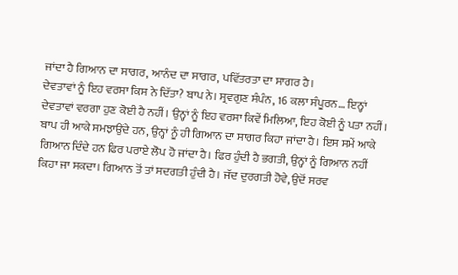ਜਾਂਦਾ ਹੈ ਗਿਆਨ ਦਾ ਸਾਗਰ, ਆਨੰਦ ਦਾ ਸਾਗਰ, ਪਵਿੱਤਰਤਾ ਦਾ ਸਾਗਰ ਹੈ।
ਦੇਵਤਾਵਾਂ ਨੂੰ ਇਹ ਵਰਸਾ ਕਿਸ ਨੇ ਦਿੱਤਾ? ਬਾਪ ਨੇ। ਸ੍ਰਵਗੁਣ ਸੰਪੰਨ, 16 ਕਲਾ ਸੰਪੂਰਨ… ਇਨ੍ਹਾਂ
ਦੇਵਤਾਵਾਂ ਵਰਗਾ ਹੁਣ ਕੋਈ ਹੈ ਨਹੀਂ। ਉਨ੍ਹਾਂ ਨੂੰ ਇਹ ਵਰਸਾ ਕਿਵੇਂ ਮਿਲਿਆ, ਇਹ ਕੋਈ ਨੂੰ ਪਤਾ ਨਹੀਂ।
ਬਾਪ ਹੀ ਆਕੇ ਸਮਝਾਉਂਦੇ ਹਨ, ਉਨ੍ਹਾਂ ਨੂੰ ਹੀ ਗਿਆਨ ਦਾ ਸਾਗਰ ਕਿਹਾ ਜਾਂਦਾ ਹੈ। ਇਸ ਸਮੇਂ ਆਕੇ
ਗਿਆਨ ਦਿੰਦੇ ਹਨ ਫਿਰ ਪਰਾਏ ਲੋਪ ਹੋ ਜਾਂਦਾ ਹੈ। ਫਿਰ ਹੁੰਦੀ ਹੈ ਭਗਤੀ, ਉਨ੍ਹਾਂ ਨੂੰ ਗਿਆਨ ਨਹੀਂ
ਕਿਹਾ ਜਾ ਸਕਦਾ। ਗਿਆਨ ਤੋਂ ਤਾਂ ਸਦਗਤੀ ਹੁੰਦੀ ਹੈ। ਜੱਦ ਦੁਰਗਤੀ ਹੋਵੇ, ਉਦੋਂ ਸਰਵ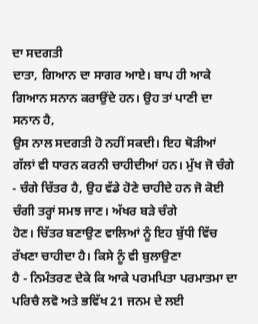ਦਾ ਸਦਗਤੀ
ਦਾਤਾ, ਗਿਆਨ ਦਾ ਸਾਗਰ ਆਏ। ਬਾਪ ਹੀ ਆਕੇ ਗਿਆਨ ਸਨਾਨ ਕਰਾਉਂਦੇ ਹਨ। ਉਹ ਤਾਂ ਪਾਣੀ ਦਾ ਸਨਾਨ ਹੈ,
ਉਸ ਨਾਲ ਸਦਗਤੀ ਹੋ ਨਹੀਂ ਸਕਦੀ। ਇਹ ਥੋੜੀਆਂ ਗੱਲਾਂ ਵੀ ਧਾਰਨ ਕਰਨੀ ਚਾਹੀਦੀਆਂ ਹਨ। ਮੁੱਖ ਜੋ ਚੰਗੇ
- ਚੰਗੇ ਚਿੱਤਰ ਹੈ, ਉਹ ਵੱਡੇ ਹੋਣੇ ਚਾਹੀਦੇ ਹਨ ਜੋ ਕੋਈ ਚੰਗੀ ਤਰ੍ਹਾਂ ਸਮਝ ਜਾਣ। ਅੱਖਰ ਬੜੇ ਚੰਗੇ
ਹੋਣ। ਚਿੱਤਰ ਬਣਾਉਣ ਵਾਲਿਆਂ ਨੂੰ ਇਹ ਬੁੱਧੀ ਵਿੱਚ ਰੱਖਣਾ ਚਾਹੀਦਾ ਹੈ। ਕਿਸੇ ਨੂੰ ਵੀ ਬੁਲਾਉਣਾ
ਹੈ - ਨਿਮੰਤਰਣ ਦੇਕੇ ਕਿ ਆਕੇ ਪਰਮਪਿਤਾ ਪਰਮਾਤਮਾ ਦਾ ਪਰਿਚੈ ਲਵੋ ਅਤੇ ਭਵਿੱਖ 21 ਜਨਮ ਦੇ ਲਈ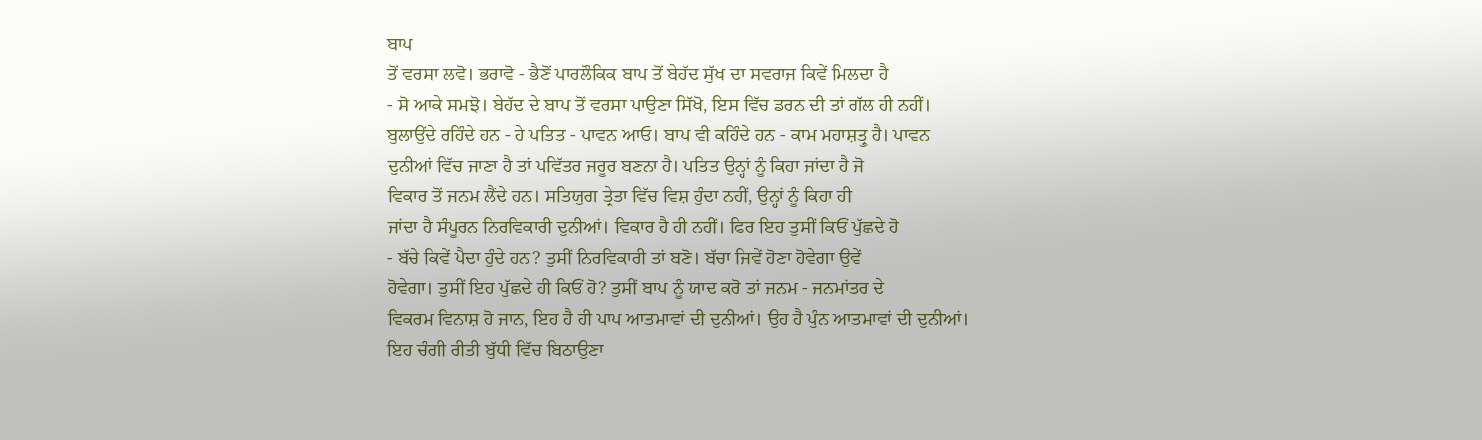ਬਾਪ
ਤੋਂ ਵਰਸਾ ਲਵੋ। ਭਰਾਵੋ - ਭੈਣੋਂ ਪਾਰਲੌਕਿਕ ਬਾਪ ਤੋਂ ਬੇਹੱਦ ਸੁੱਖ ਦਾ ਸਵਰਾਜ ਕਿਵੇਂ ਮਿਲਦਾ ਹੈ
- ਸੋ ਆਕੇ ਸਮਝੋ। ਬੇਹੱਦ ਦੇ ਬਾਪ ਤੋਂ ਵਰਸਾ ਪਾਉਣਾ ਸਿੱਖੋ, ਇਸ ਵਿੱਚ ਡਰਨ ਦੀ ਤਾਂ ਗੱਲ ਹੀ ਨਹੀਂ।
ਬੁਲਾਉਂਦੇ ਰਹਿੰਦੇ ਹਨ - ਹੇ ਪਤਿਤ - ਪਾਵਨ ਆਓ। ਬਾਪ ਵੀ ਕਹਿੰਦੇ ਹਨ - ਕਾਮ ਮਹਾਸ਼ਤ੍ਰੁ ਹੈ। ਪਾਵਨ
ਦੁਨੀਆਂ ਵਿੱਚ ਜਾਣਾ ਹੈ ਤਾਂ ਪਵਿੱਤਰ ਜਰੂਰ ਬਣਨਾ ਹੈ। ਪਤਿਤ ਉਨ੍ਹਾਂ ਨੂੰ ਕਿਹਾ ਜਾਂਦਾ ਹੈ ਜੋ
ਵਿਕਾਰ ਤੋਂ ਜਨਮ ਲੈਂਦੇ ਹਨ। ਸਤਿਯੁਗ ਤ੍ਰੇਤਾ ਵਿੱਚ ਵਿਸ਼ ਹੁੰਦਾ ਨਹੀਂ, ਉਨ੍ਹਾਂ ਨੂੰ ਕਿਹਾ ਹੀ
ਜਾਂਦਾ ਹੈ ਸੰਪੂਰਨ ਨਿਰਵਿਕਾਰੀ ਦੁਨੀਆਂ। ਵਿਕਾਰ ਹੈ ਹੀ ਨਹੀਂ। ਫਿਰ ਇਹ ਤੁਸੀਂ ਕਿਓਂ ਪੁੱਛਦੇ ਹੋ
- ਬੱਚੇ ਕਿਵੇਂ ਪੈਦਾ ਹੁੰਦੇ ਹਨ? ਤੁਸੀਂ ਨਿਰਵਿਕਾਰੀ ਤਾਂ ਬਣੋ। ਬੱਚਾ ਜਿਵੇਂ ਹੋਣਾ ਹੋਵੇਗਾ ਉਵੇਂ
ਹੋਵੇਗਾ। ਤੁਸੀਂ ਇਹ ਪੁੱਛਦੇ ਹੀ ਕਿਓਂ ਹੋ? ਤੁਸੀਂ ਬਾਪ ਨੂੰ ਯਾਦ ਕਰੋ ਤਾਂ ਜਨਮ - ਜਨਮਾਂਤਰ ਦੇ
ਵਿਕਰਮ ਵਿਨਾਸ਼ ਹੋ ਜਾਨ, ਇਹ ਹੈ ਹੀ ਪਾਪ ਆਤਮਾਵਾਂ ਦੀ ਦੁਨੀਆਂ। ਉਹ ਹੈ ਪੁੰਨ ਆਤਮਾਵਾਂ ਦੀ ਦੁਨੀਆਂ।
ਇਹ ਚੰਗੀ ਰੀਤੀ ਬੁੱਧੀ ਵਿੱਚ ਬਿਠਾਉਣਾ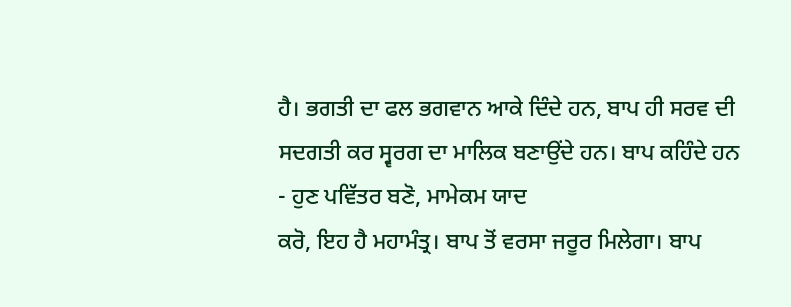ਹੈ। ਭਗਤੀ ਦਾ ਫਲ ਭਗਵਾਨ ਆਕੇ ਦਿੰਦੇ ਹਨ, ਬਾਪ ਹੀ ਸਰਵ ਦੀ
ਸਦਗਤੀ ਕਰ ਸ੍ਵਰਗ ਦਾ ਮਾਲਿਕ ਬਣਾਉਂਦੇ ਹਨ। ਬਾਪ ਕਹਿੰਦੇ ਹਨ - ਹੁਣ ਪਵਿੱਤਰ ਬਣੋ, ਮਾਮੇਕਮ ਯਾਦ
ਕਰੋ, ਇਹ ਹੈ ਮਹਾਮੰਤ੍ਰ। ਬਾਪ ਤੋਂ ਵਰਸਾ ਜਰੂਰ ਮਿਲੇਗਾ। ਬਾਪ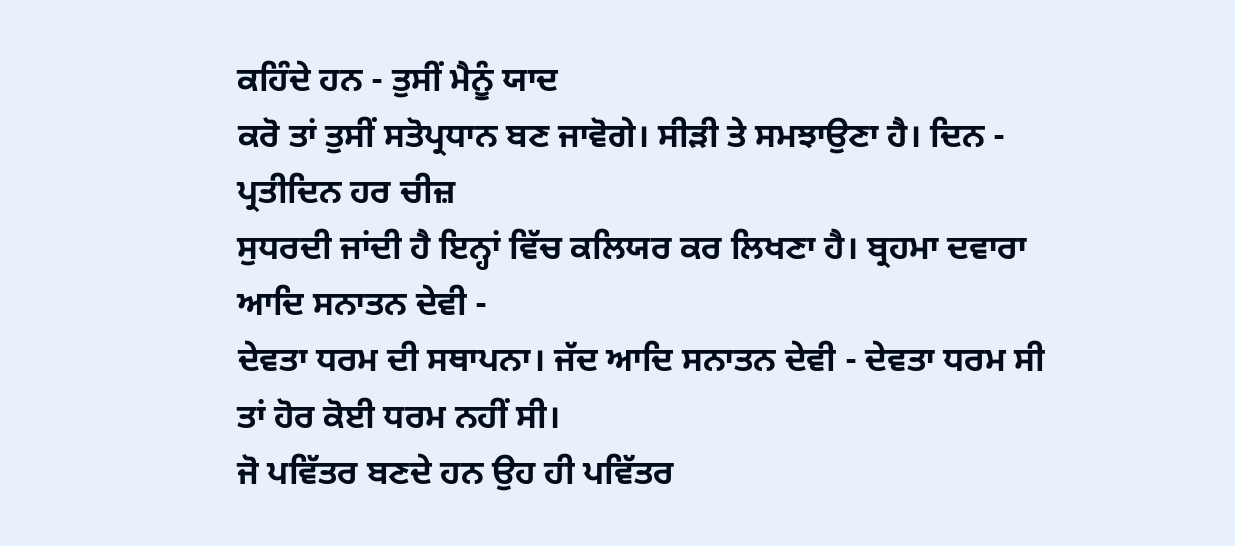ਕਹਿੰਦੇ ਹਨ - ਤੁਸੀਂ ਮੈਨੂੰ ਯਾਦ
ਕਰੋ ਤਾਂ ਤੁਸੀਂ ਸਤੋਪ੍ਰਧਾਨ ਬਣ ਜਾਵੋਗੇ। ਸੀੜੀ ਤੇ ਸਮਝਾਉਣਾ ਹੈ। ਦਿਨ - ਪ੍ਰਤੀਦਿਨ ਹਰ ਚੀਜ਼
ਸੁਧਰਦੀ ਜਾਂਦੀ ਹੈ ਇਨ੍ਹਾਂ ਵਿੱਚ ਕਲਿਯਰ ਕਰ ਲਿਖਣਾ ਹੈ। ਬ੍ਰਹਮਾ ਦਵਾਰਾ ਆਦਿ ਸਨਾਤਨ ਦੇਵੀ -
ਦੇਵਤਾ ਧਰਮ ਦੀ ਸਥਾਪਨਾ। ਜੱਦ ਆਦਿ ਸਨਾਤਨ ਦੇਵੀ - ਦੇਵਤਾ ਧਰਮ ਸੀ ਤਾਂ ਹੋਰ ਕੋਈ ਧਰਮ ਨਹੀਂ ਸੀ।
ਜੋ ਪਵਿੱਤਰ ਬਣਦੇ ਹਨ ਉਹ ਹੀ ਪਵਿੱਤਰ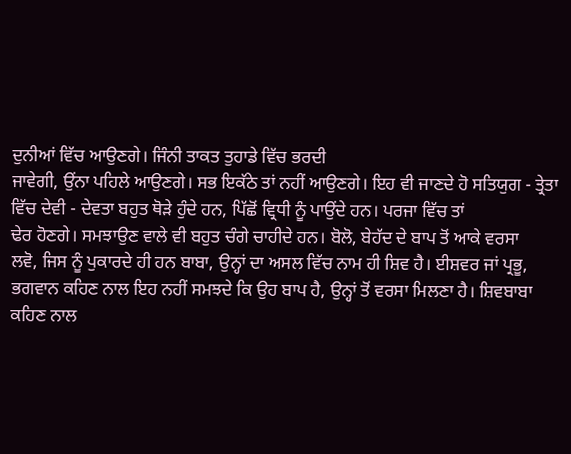ਦੁਨੀਆਂ ਵਿੱਚ ਆਉਣਗੇ। ਜਿੰਨੀ ਤਾਕਤ ਤੁਹਾਡੇ ਵਿੱਚ ਭਰਦੀ
ਜਾਵੇਗੀ, ਉਂਨਾ ਪਹਿਲੇ ਆਉਣਗੇ। ਸਭ ਇਕੱਠੇ ਤਾਂ ਨਹੀਂ ਆਉਣਗੇ। ਇਹ ਵੀ ਜਾਣਦੇ ਹੋ ਸਤਿਯੁਗ - ਤ੍ਰੇਤਾ
ਵਿੱਚ ਦੇਵੀ - ਦੇਵਤਾ ਬਹੁਤ ਥੋੜੇ ਹੁੰਦੇ ਹਨ, ਪਿੱਛੋਂ ਵ੍ਰਿਧੀ ਨੂੰ ਪਾਉਂਦੇ ਹਨ। ਪਰਜਾ ਵਿੱਚ ਤਾਂ
ਢੇਰ ਹੋਣਗੇ। ਸਮਝਾਉਣ ਵਾਲੇ ਵੀ ਬਹੁਤ ਚੰਗੇ ਚਾਹੀਦੇ ਹਨ। ਬੋਲੋ, ਬੇਹੱਦ ਦੇ ਬਾਪ ਤੋਂ ਆਕੇ ਵਰਸਾ
ਲਵੋ, ਜਿਸ ਨੂੰ ਪੁਕਾਰਦੇ ਹੀ ਹਨ ਬਾਬਾ, ਉਨ੍ਹਾਂ ਦਾ ਅਸਲ ਵਿੱਚ ਨਾਮ ਹੀ ਸ਼ਿਵ ਹੈ। ਈਸ਼ਵਰ ਜਾਂ ਪ੍ਰਭੂ,
ਭਗਵਾਨ ਕਹਿਣ ਨਾਲ ਇਹ ਨਹੀਂ ਸਮਝਦੇ ਕਿ ਉਹ ਬਾਪ ਹੈ, ਉਨ੍ਹਾਂ ਤੋਂ ਵਰਸਾ ਮਿਲਣਾ ਹੈ। ਸ਼ਿਵਬਾਬਾ
ਕਹਿਣ ਨਾਲ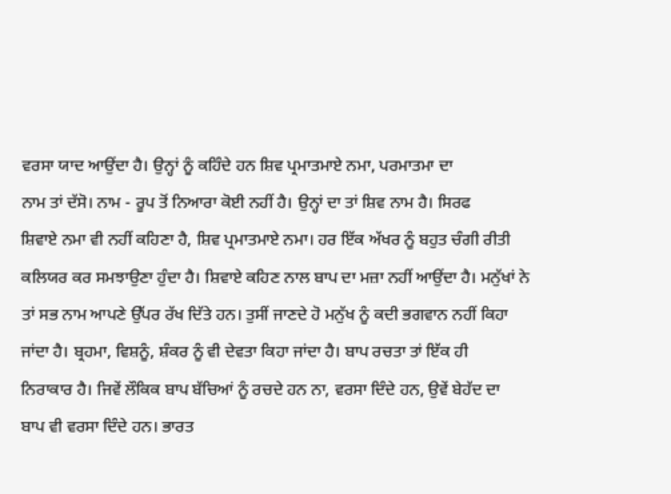ਵਰਸਾ ਯਾਦ ਆਉਂਦਾ ਹੈ। ਉਨ੍ਹਾਂ ਨੂੰ ਕਹਿੰਦੇ ਹਨ ਸ਼ਿਵ ਪ੍ਰਮਾਤਮਾਏ ਨਮਾ, ਪਰਮਾਤਮਾ ਦਾ
ਨਾਮ ਤਾਂ ਦੱਸੋ। ਨਾਮ - ਰੂਪ ਤੋਂ ਨਿਆਰਾ ਕੋਈ ਨਹੀਂ ਹੈ। ਉਨ੍ਹਾਂ ਦਾ ਤਾਂ ਸ਼ਿਵ ਨਾਮ ਹੈ। ਸਿਰਫ
ਸ਼ਿਵਾਏ ਨਮਾ ਵੀ ਨਹੀਂ ਕਹਿਣਾ ਹੈ, ਸ਼ਿਵ ਪ੍ਰਮਾਤਮਾਏ ਨਮਾ। ਹਰ ਇੱਕ ਅੱਖਰ ਨੂੰ ਬਹੁਤ ਚੰਗੀ ਰੀਤੀ
ਕਲਿਯਰ ਕਰ ਸਮਝਾਉਣਾ ਹੁੰਦਾ ਹੈ। ਸ਼ਿਵਾਏ ਕਹਿਣ ਨਾਲ ਬਾਪ ਦਾ ਮਜ਼ਾ ਨਹੀਂ ਆਉਂਦਾ ਹੈ। ਮਨੁੱਖਾਂ ਨੇ
ਤਾਂ ਸਭ ਨਾਮ ਆਪਣੇ ਉੱਪਰ ਰੱਖ ਦਿੱਤੇ ਹਨ। ਤੁਸੀਂ ਜਾਣਦੇ ਹੋ ਮਨੁੱਖ ਨੂੰ ਕਦੀ ਭਗਵਾਨ ਨਹੀਂ ਕਿਹਾ
ਜਾਂਦਾ ਹੈ। ਬ੍ਰਹਮਾ, ਵਿਸ਼ਨੂੰ, ਸ਼ੰਕਰ ਨੂੰ ਵੀ ਦੇਵਤਾ ਕਿਹਾ ਜਾਂਦਾ ਹੈ। ਬਾਪ ਰਚਤਾ ਤਾਂ ਇੱਕ ਹੀ
ਨਿਰਾਕਾਰ ਹੈ। ਜਿਵੇਂ ਲੌਕਿਕ ਬਾਪ ਬੱਚਿਆਂ ਨੂੰ ਰਚਦੇ ਹਨ ਨਾ, ਵਰਸਾ ਦਿੰਦੇ ਹਨ, ਉਵੇਂ ਬੇਹੱਦ ਦਾ
ਬਾਪ ਵੀ ਵਰਸਾ ਦਿੰਦੇ ਹਨ। ਭਾਰਤ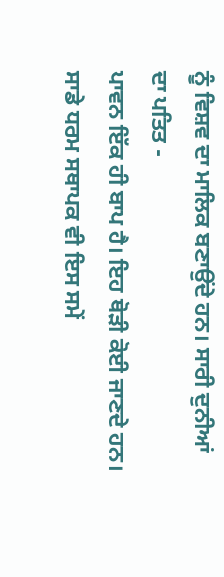ਨੂੰ ਵਿਸ਼ਵ ਦਾ ਮਾਲਿਕ ਬਣਾਉਂਦੇ ਹਨ। ਸਾਰੀ ਦੁਨੀਆਂ ਦਾ ਪਤਿਤ -
ਪਾਵਨ ਇੱਕ ਹੀ ਬਾਪ ਹੈ। ਇਹ ਥੋੜੀ ਕੋਈ ਜਾਣਦੇ ਹਨ। ਸਾਡੇ ਧਰਮ ਸਥਾਪਕ ਵੀ ਇਸ ਸਮੇਂ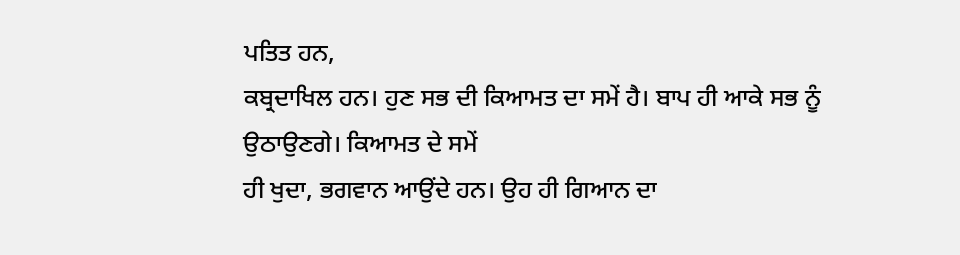ਪਤਿਤ ਹਨ,
ਕਬ੍ਰਦਾਖਿਲ ਹਨ। ਹੁਣ ਸਭ ਦੀ ਕਿਆਮਤ ਦਾ ਸਮੇਂ ਹੈ। ਬਾਪ ਹੀ ਆਕੇ ਸਭ ਨੂੰ ਉਠਾਉਣਗੇ। ਕਿਆਮਤ ਦੇ ਸਮੇਂ
ਹੀ ਖੁਦਾ, ਭਗਵਾਨ ਆਉਂਦੇ ਹਨ। ਉਹ ਹੀ ਗਿਆਨ ਦਾ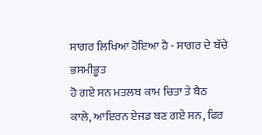ਸਾਗਰ ਲਿਖਿਆ ਹੋਇਆ ਹੈ - ਸਾਗਰ ਦੇ ਬੱਚੇ ਭਸਮੀਭੂਤ
ਹੋ ਗਏ ਸਨ ਮਤਲਬ ਕਾਮ ਚਿਤਾ ਤੇ ਬੈਠ ਕਾਲੇ, ਆਇਰਨ ਏਜਡ ਬਣ ਗਏ ਸਨ, ਫਿਰ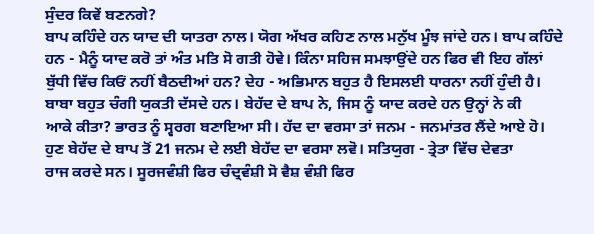ਸੁੰਦਰ ਕਿਵੇਂ ਬਣਨਗੇ?
ਬਾਪ ਕਹਿੰਦੇ ਹਨ ਯਾਦ ਦੀ ਯਾਤਰਾ ਨਾਲ। ਯੋਗ ਅੱਖਰ ਕਹਿਣ ਨਾਲ ਮਨੁੱਖ ਮੂੰਝ ਜਾਂਦੇ ਹਨ। ਬਾਪ ਕਹਿੰਦੇ
ਹਨ - ਮੈਨੂੰ ਯਾਦ ਕਰੋ ਤਾਂ ਅੰਤ ਮਤਿ ਸੋ ਗਤੀ ਹੋਵੇ। ਕਿੰਨਾ ਸਹਿਜ ਸਮਝਾਉਂਦੇ ਹਨ ਫਿਰ ਵੀ ਇਹ ਗੱਲਾਂ
ਬੁੱਧੀ ਵਿੱਚ ਕਿਓਂ ਨਹੀਂ ਬੈਠਦੀਆਂ ਹਨ? ਦੇਹ - ਅਭਿਮਾਨ ਬਹੁਤ ਹੈ ਇਸਲਈ ਧਾਰਨਾ ਨਹੀਂ ਹੁੰਦੀ ਹੈ।
ਬਾਬਾ ਬਹੁਤ ਚੰਗੀ ਯੁਕਤੀ ਦੱਸਦੇ ਹਨ। ਬੇਹੱਦ ਦੇ ਬਾਪ ਨੇ, ਜਿਸ ਨੂੰ ਯਾਦ ਕਰਦੇ ਹਨ ਉਨ੍ਹਾਂ ਨੇ ਕੀ
ਆਕੇ ਕੀਤਾ? ਭਾਰਤ ਨੂੰ ਸ੍ਵਰਗ ਬਣਾਇਆ ਸੀ। ਹੱਦ ਦਾ ਵਰਸਾ ਤਾਂ ਜਨਮ - ਜਨਮਾਂਤਰ ਲੈਂਦੇ ਆਏ ਹੋ।
ਹੁਣ ਬੇਹੱਦ ਦੇ ਬਾਪ ਤੋਂ 21 ਜਨਮ ਦੇ ਲਈ ਬੇਹੱਦ ਦਾ ਵਰਸਾ ਲਵੋ। ਸਤਿਯੁਗ - ਤ੍ਰੇਤਾ ਵਿੱਚ ਦੇਵਤਾ
ਰਾਜ ਕਰਦੇ ਸਨ। ਸੂਰਜਵੰਸ਼ੀ ਫਿਰ ਚੰਦ੍ਰਵੰਸ਼ੀ ਸੋ ਵੈਸ਼ ਵੰਸ਼ੀ ਫਿਰ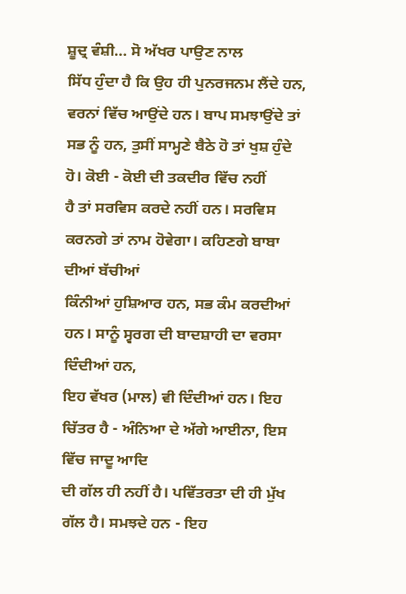ਸ਼ੂਦ੍ਰ ਵੰਸ਼ੀ… ਸੋ ਅੱਖਰ ਪਾਉਣ ਨਾਲ
ਸਿੱਧ ਹੁੰਦਾ ਹੈ ਕਿ ਉਹ ਹੀ ਪੁਨਰਜਨਮ ਲੈਂਦੇ ਹਨ, ਵਰਨਾਂ ਵਿੱਚ ਆਉਂਦੇ ਹਨ। ਬਾਪ ਸਮਝਾਉਂਦੇ ਤਾਂ
ਸਭ ਨੂੰ ਹਨ, ਤੁਸੀਂ ਸਾਮ੍ਹਣੇ ਬੈਠੇ ਹੋ ਤਾਂ ਖੁਸ਼ ਹੁੰਦੇ ਹੋ। ਕੋਈ - ਕੋਈ ਦੀ ਤਕਦੀਰ ਵਿੱਚ ਨਹੀਂ
ਹੈ ਤਾਂ ਸਰਵਿਸ ਕਰਦੇ ਨਹੀਂ ਹਨ। ਸਰਵਿਸ ਕਰਨਗੇ ਤਾਂ ਨਾਮ ਹੋਵੇਗਾ। ਕਹਿਣਗੇ ਬਾਬਾ ਦੀਆਂ ਬੱਚੀਆਂ
ਕਿੰਨੀਆਂ ਹੁਸ਼ਿਆਰ ਹਨ, ਸਭ ਕੰਮ ਕਰਦੀਆਂ ਹਨ। ਸਾਨੂੰ ਸ੍ਵਰਗ ਦੀ ਬਾਦਸ਼ਾਹੀ ਦਾ ਵਰਸਾ ਦਿੰਦੀਆਂ ਹਨ,
ਇਹ ਵੱਖਰ (ਮਾਲ) ਵੀ ਦਿੰਦੀਆਂ ਹਨ। ਇਹ ਚਿੱਤਰ ਹੈ - ਅੰਨਿਆ ਦੇ ਅੱਗੇ ਆਈਨਾ, ਇਸ ਵਿੱਚ ਜਾਦੂ ਆਦਿ
ਦੀ ਗੱਲ ਹੀ ਨਹੀਂ ਹੈ। ਪਵਿੱਤਰਤਾ ਦੀ ਹੀ ਮੁੱਖ ਗੱਲ ਹੈ। ਸਮਝਦੇ ਹਨ - ਇਹ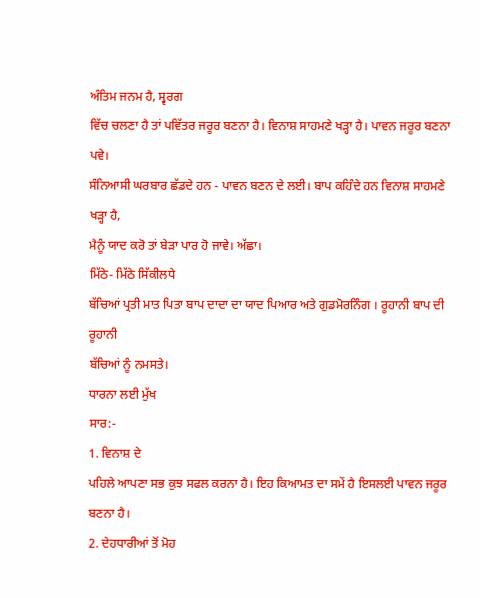ਅੰਤਿਮ ਜਨਮ ਹੈ, ਸ੍ਵਰਗ
ਵਿੱਚ ਚਲਣਾ ਹੈ ਤਾਂ ਪਵਿੱਤਰ ਜਰੂਰ ਬਣਨਾ ਹੈ। ਵਿਨਾਸ਼ ਸਾਹਮਣੇ ਖੜ੍ਹਾ ਹੈ। ਪਾਵਨ ਜਰੂਰ ਬਣਨਾ ਪਵੇ।
ਸੰਨਿਆਸੀ ਘਰਬਾਰ ਛੱਡਦੇ ਹਨ - ਪਾਵਨ ਬਣਨ ਦੇ ਲਈ। ਬਾਪ ਕਹਿੰਦੇ ਹਨ ਵਿਨਾਸ਼ ਸਾਹਮਣੇ ਖੜ੍ਹਾ ਹੈ,
ਮੈਨੂੰ ਯਾਦ ਕਰੋ ਤਾਂ ਬੇੜਾ ਪਾਰ ਹੋ ਜਾਵੇ। ਅੱਛਾ।
ਮਿੱਠੇ- ਮਿੱਠੇ ਸਿੱਕੀਲਧੇ
ਬੱਚਿਆਂ ਪ੍ਰਤੀ ਮਾਤ ਪਿਤਾ ਬਾਪ ਦਾਦਾ ਦਾ ਯਾਦ ਪਿਆਰ ਅਤੇ ਗੁਡਮੋਰਨਿੰਗ । ਰੂਹਾਨੀ ਬਾਪ ਦੀ ਰੂਹਾਨੀ
ਬੱਚਿਆਂ ਨੂੰ ਨਮਸਤੇ।
ਧਾਰਨਾ ਲਈ ਮੁੱਖ
ਸਾਰ:-
1. ਵਿਨਾਸ਼ ਦੇ
ਪਹਿਲੇ ਆਪਣਾ ਸਭ ਕੁਝ ਸਫਲ ਕਰਨਾ ਹੈ। ਇਹ ਕਿਆਮਤ ਦਾ ਸਮੇਂ ਹੈ ਇਸਲਈ ਪਾਵਨ ਜਰੂਰ ਬਣਨਾ ਹੈ।
2. ਦੇਹਧਾਰੀਆਂ ਤੋਂ ਮੋਹ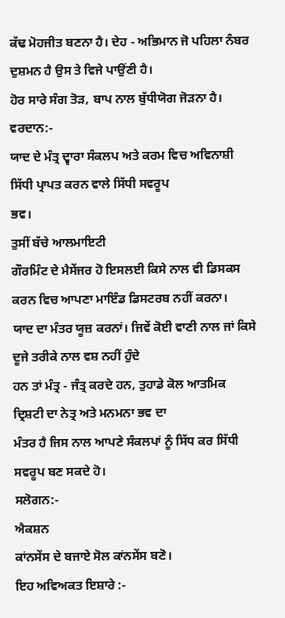ਕੱਢ ਮੋਹਜੀਤ ਬਣਨਾ ਹੈ। ਦੇਹ - ਅਭਿਮਾਨ ਜੋ ਪਹਿਲਾ ਨੰਬਰ ਦੁਸ਼ਮਨ ਹੈ ਉਸ ਤੇ ਵਿਜੇ ਪਾਉਂਣੀ ਹੈ।
ਹੋਰ ਸਾਰੇ ਸੰਗ ਤੋੜ, ਬਾਪ ਨਾਲ ਬੁੱਧੀਯੋਗ ਜੋੜਨਾ ਹੈ।
ਵਰਦਾਨ:-
ਯਾਦ ਦੇ ਮੰਤ੍ਰ ਦ੍ਵਾਰਾ ਸੰਕਲਪ ਅਤੇ ਕਰਮ ਵਿਚ ਅਵਿਨਾਸ਼ੀ ਸਿੱਧੀ ਪ੍ਰਾਪਤ ਕਰਨ ਵਾਲੇ ਸਿੱਧੀ ਸਵਰੂਪ
ਭਵ।
ਤੁਸੀਂ ਬੱਚੇ ਆਲਮਾਇਟੀ
ਗੌਰਮਿੰਟ ਦੇ ਮੈਸੇਂਜਰ ਹੋ ਇਸਲਈ ਕਿਸੇ ਨਾਲ ਵੀ ਡਿਸਕਸ ਕਰਨ ਵਿਚ ਆਪਣਾ ਮਾਇੰਡ ਡਿਸਟਰਬ ਨਹੀਂ ਕਰਨਾ।
ਯਾਦ ਦਾ ਮੰਤਰ ਯੂਜ਼ ਕਰਨਾਂ। ਜਿਵੇਂ ਕੋਈ ਵਾਣੀ ਨਾਲ ਜਾਂ ਕਿਸੇ ਦੂਜੇ ਤਰੀਕੇ ਨਾਲ ਵਸ਼ ਨਹੀਂ ਹੁੰਦੇ
ਹਨ ਤਾਂ ਮੰਤ੍ਰ - ਜੰਤ੍ਰ ਕਰਦੇ ਹਨ, ਤੁਹਾਡੇ ਕੋਲ ਆਤਮਿਕ ਦ੍ਰਿਸ਼ਟੀ ਦਾ ਨੇਤ੍ਰ ਅਤੇ ਮਨਮਨਾ ਭਵ ਦਾ
ਮੰਤਰ ਹੈ ਜਿਸ ਨਾਲ ਆਪਣੇ ਸੰਕਲਪਾਂ ਨੂੰ ਸਿੱਧ ਕਰ ਸਿੱਧੀ ਸਵਰੂਪ ਬਣ ਸਕਦੇ ਹੋ।
ਸਲੋਗਨ:-
ਐਕਸ਼ਨ
ਕਾਂਨਸੇਂਸ ਦੇ ਬਜਾਏ ਸੋਲ ਕਾਂਨਸੇਂਸ ਬਣੋ।
ਇਹ ਅਵਿਅਕਤ ਇਸ਼ਾਰੇ :-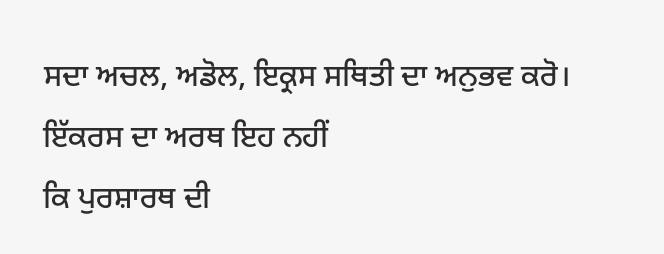ਸਦਾ ਅਚਲ, ਅਡੋਲ, ਇਕ੍ਰਸ ਸਥਿਤੀ ਦਾ ਅਨੁਭਵ ਕਰੋ।
ਇੱਕਰਸ ਦਾ ਅਰਥ ਇਹ ਨਹੀਂ
ਕਿ ਪੁਰਸ਼ਾਰਥ ਦੀ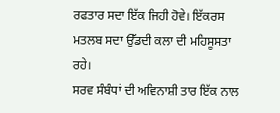ਰਫਤਾਰ ਸਦਾ ਇੱਕ ਜਿਹੀ ਹੋਵੇ। ਇੱਕਰਸ ਮਤਲਬ ਸਦਾ ਉੱਡਦੀ ਕਲਾ ਦੀ ਮਹਿਸੂਸਤਾ ਰਹੇ।
ਸਰਵ ਸੰਬੰਧਾਂ ਦੀ ਅਵਿਨਾਸ਼ੀ ਤਾਰ ਇੱਕ ਨਾਲ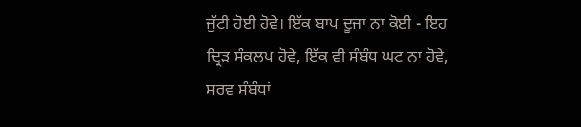ਜੁੱਟੀ ਹੋਈ ਹੋਵੇ। ਇੱਕ ਬਾਪ ਦੂਜਾ ਨਾ ਕੋਈ - ਇਹ
ਦ੍ਰਿੜ ਸੰਕਲਪ ਹੋਵੇ, ਇੱਕ ਵੀ ਸੰਬੰਧ ਘਟ ਨਾ ਹੋਵੇ, ਸਰਵ ਸੰਬੰਧਾਂ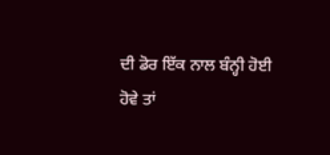ਦੀ ਡੋਰ ਇੱਕ ਨਾਲ ਬੰਨ੍ਹੀ ਹੋਈ
ਹੋਵੇ ਤਾਂ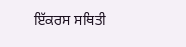ਇੱਕਰਸ ਸਥਿਤੀ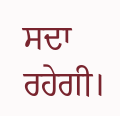ਸਦਾ ਰਹੇਗੀ।